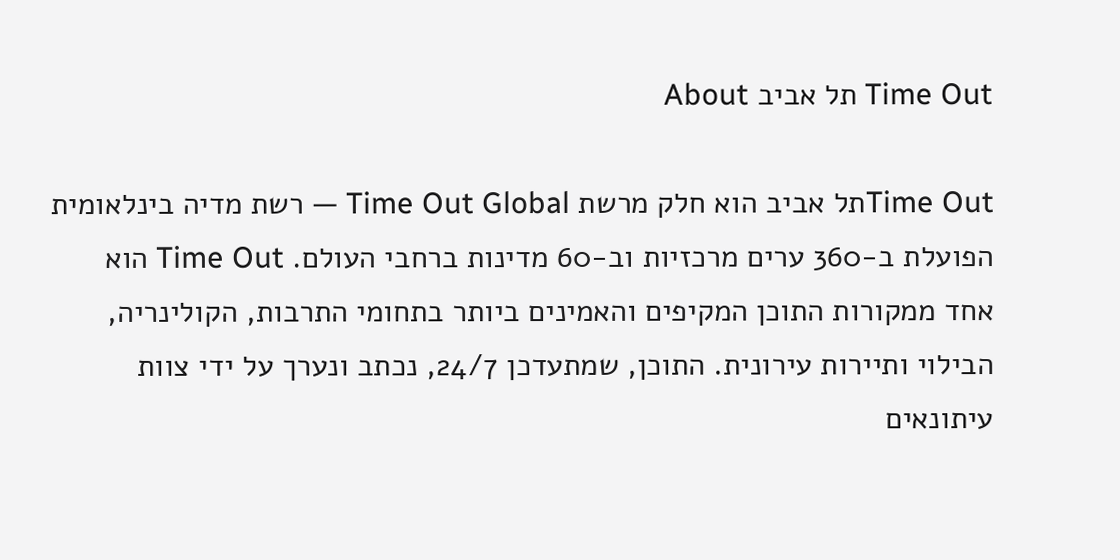Time Out תל אביב About

Time Outתל אביב הוא חלק מרשת Time Out Global — רשת מדיה בינלאומית הפועלת ב-360 ערים מרכזיות וב-60 מדינות ברחבי העולם. Time Out הוא אחד ממקורות התוכן המקיפים והאמינים ביותר בתחומי התרבות, הקולינריה, הבילוי ותיירות עירונית. התוכן, שמתעדכן 24/7, נכתב ונערך על ידי צוות עיתונאים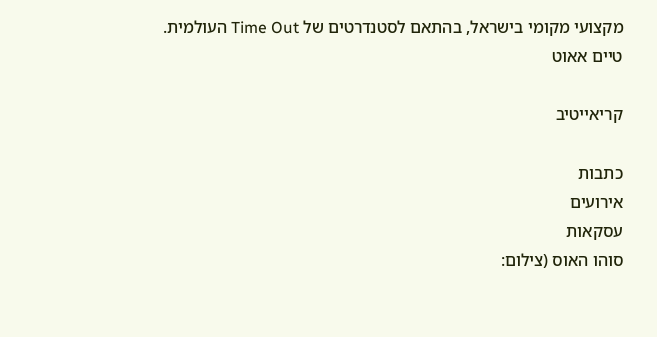מקצועי מקומי בישראל, בהתאם לסטנדרטים של Time Out העולמית.
טיים אאוט

קריאייטיב

כתבות
אירועים
עסקאות
סוהו האוס (צילום: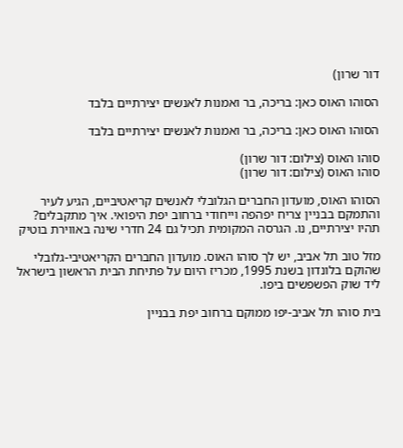דור שרון)

הסוהו האוס כאן: בריכה, בר ואמנות לאנשים יצירתיים בלבד

הסוהו האוס כאן: בריכה, בר ואמנות לאנשים יצירתיים בלבד

סוהו האוס (צילום: דור שרון)
סוהו האוס (צילום: דור שרון)

הסוהו האוס, מועדון החברים הגלובלי לאנשים קריאטיביים, הגיע לעיר והתמקם בבניין צריח יפהפה וייחודי ברחוב יפת היפואי. איך מתקבלים? תהיו יצירתיים, נו. הגרסה המקומית תכיל גם 24 חדרי שינה באווירת בוטיק

מזל טוב תל אביב, יש לך סוהו האוס. מועדון החברים הקריאטיבי-גלובלי שהוקם בלונדון בשנת 1995, מכריז היום על פתיחת הבית הראשון בישראל ליד שוק הפשפשים ביפו.

בית סוהו תל אביב-יפו ממוקם ברחוב יפת בבניין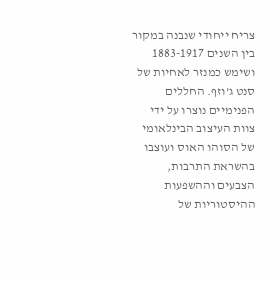צריח ייחודי שנבנה במקור בין השנים 1883-1917 ושימש כמנזר לאחיות של סנט ג'וזף. החללים הפנימיים נוצרו על ידי צוות העיצוב הבינלאומי של הסוהו האוס ועוצבו בהשראת התרבות, הצבעים וההשפעות ההיסטוריות של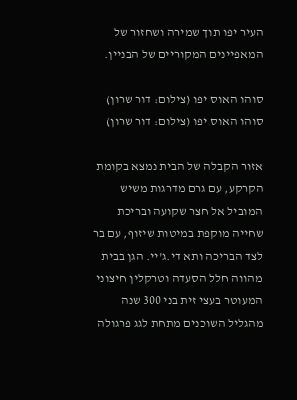העיר יפו תוך שמירה ושחזור של המאפיינים המקוריים של הבניין.

סוהו האוס יפו (צילום: דור שרון)
סוהו האוס יפו (צילום: דור שרון)

אזור הקבלה של הבית נמצא בקומת הקרקע, עם גרם מדרגות משיש המוביל אל חצר שקועה ובריכת שחייה מוקפת במיטות שיזוף, עם בר לצד הבריכה ותא די.ג'יי. הגן בבית מהווה חלל הסעדה וטרקלין חיצוני המעוטר בעצי זית בני 300 שנה מהגליל השוכנים מתחת לגג פרגולה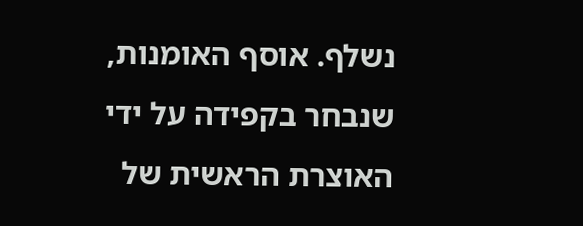נשלף. אוסף האומנות, שנבחר בקפידה על ידי האוצרת הראשית של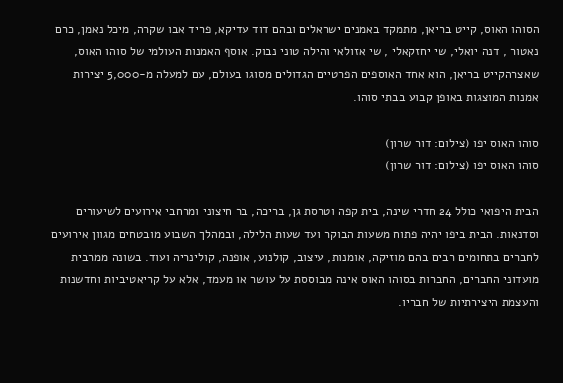הסוהו האוס, קייט בריאן, מתמקד באמנים ישראלים ובהם דוד עדיקא, פריד אבו שקרה, מיכל נאמן, כרם נאטור , דנה יואלי, שי יחזקאלי , שי אזולאי והילה טוני נבוק. אוסף האמנות העולמי של סוהו האוס, שאצרהקייט בריאן, הוא אחד האוספים הפרטיים הגדולים מסוגו בעולם, עם למעלה מ-5,000 יצירות אמנות המוצגות באופן קבוע בבתי סוהו.

סוהו האוס יפו (צילום: דור שרון)
סוהו האוס יפו (צילום: דור שרון)

הבית היפואי כולל 24 חדרי שינה, בית קפה וטרסת גן, בריכה, בר חיצוני ומרחבי אירועים לשיעורים וסדנאות. הבית ביפו יהיה פתוח משעות הבוקר ועד שעות הלילה, ובמהלך השבוע מובטחים מגוון אירועים לחברים בתחומים רבים בהם מוזיקה, אומנות, עיצוב, קולנוע, אופנה, קולינריה ועוד. בשונה ממרבית מועדוני החברים, החברות בסוהו האוס אינה מבוססת על עושר או מעמד, אלא על קריאטיביות וחדשנות והעצמת היצירתיות של חבריו.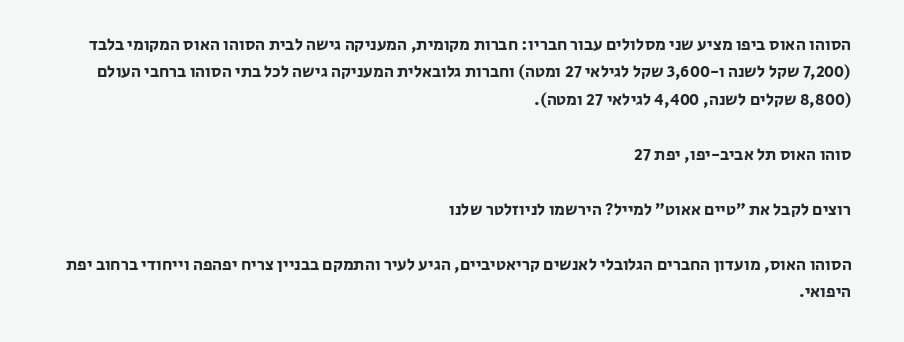הסוהו האוס ביפו מציע שני מסלולים עבור חבריו: חברות מקומית, המעניקה גישה לבית הסוהו האוס המקומי בלבד (7,200 שקל לשנה ו-3,600 שקל לגילאי 27 ומטה) וחברות גלובאלית המעניקה גישה לכל בתי הסוהו ברחבי העולם (8,800 שקלים לשנה, 4,400 לגילאי 27 ומטה).

סוהו האוס תל אביב-יפו, יפת 27

רוצים לקבל את ״טיים אאוט״ למייל? הירשמו לניוזלטר שלנו

הסוהו האוס, מועדון החברים הגלובלי לאנשים קריאטיביים, הגיע לעיר והתמקם בבניין צריח יפהפה וייחודי ברחוב יפת היפואי.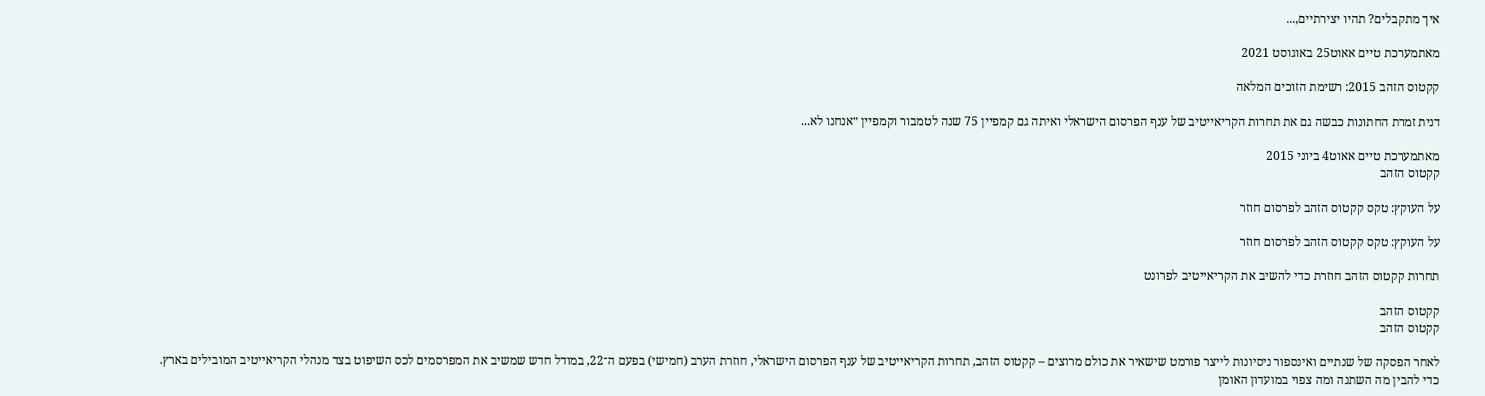איך מתקבלים? תהיו יצירתיים,...

מאתמערכת טיים אאוט25 באוגוסט 2021

קקטוס הזהב 2015: רשימת הזוכים המלאה

דנית זמרת החתונות כבשה גם את תחרות הקריאייטיב של ענף הפרסום הישראלי ואיתה גם קמפיין 75 שנה לטמבור וקמפיין ״אנחנו לא...

מאתמערכת טיים אאוט4 ביוני 2015
קקטוס הזהב

על העוקץ: טקס קקטוס הזהב לפרסום חוזר

על העוקץ: טקס קקטוס הזהב לפרסום חוזר

תחרות קקטוס הזהב חוזרת כדי להשיב את הקריאייטיב לפרונט

קקטוס הזהב
קקטוס הזהב

לאחר הפסקה של שנתיים ואינספור ניסיונות לייצר פורמט שישאיר את כולם מרוצים – קקטוס הזהב, תחרות הקריאייטיב של ענף הפרסום הישראלי, חוזרת הערב (חמישי) בפעם ה־22, במודל חדש שמשיב את המפרסמים לכס השיפוט בצד מנהלי הקריאייטיב המובילים בארץ. כדי להבין מה השתנה ומה צפוי במועדון האומן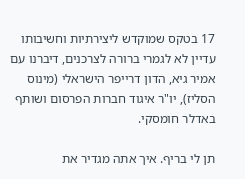17 בטקס שמוקדש ליצירתיות וחשיבותו עדיין לא לגמרי ברורה לצרכנים, דיברנו עם אמיר גיא, הדון דרייפר הישראלי (מינוס הסליז), יו"ר איגוד חברות הפרסום ושותף באדלר חומסקי.

תן לי בריף. איך אתה מגדיר את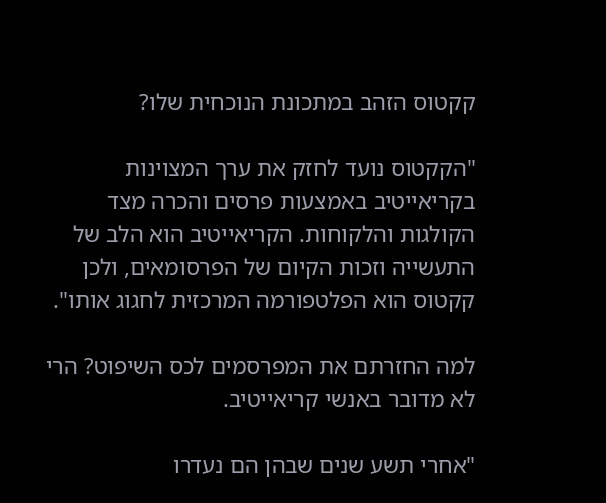קקטוס הזהב במתכונת הנוכחית שלו?

"הקקטוס נועד לחזק את ערך המצוינות בקריאייטיב באמצעות פרסים והכרה מצד הקולגות והלקוחות. הקריאייטיב הוא הלב של התעשייה וזכות הקיום של הפרסומאים, ולכן קקטוס הוא הפלטפורמה המרכזית לחגוג אותו".

למה החזרתם את המפרסמים לכס השיפוט? הרי לא מדובר באנשי קריאייטיב.

"אחרי תשע שנים שבהן הם נעדרו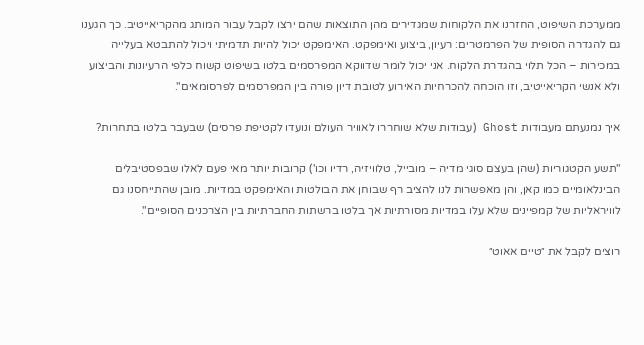ממערכת השיפוט, החזרנו את הלקוחות שמגדירים מהן התוצאות שהם ירצו לקבל עבור המותג מהקריאייטיב. כך הגענו גם להגדרה הסופית של הפרמטרים: רעיון, ביצוע ואימפקט. האימפקט יכול להיות תדמיתי ויכול להתבטא בעלייה במכירות – הכל תלוי בהגדרת הלקוח. אני יכול לומר שדווקא המפרסמים בלטו בשיפוט קשוח כלפי הרעיונות והביצוע ולא אנשי הקריאייטיב, וזו הוכחה להכרחיות האירוע לטובת דיון פורה בין המפרסמים לפרסומאים".

איך נמנעתם מעבודות Ghost (עבודות שלא שוחררו לאוויר העולם ונועדו לקטיפת פרסים) שבעבר בלטו בתחרות?

"תשע הקטגוריות (שהן בעצם סוגי מדיה – מובייל, טלוויזיה, רדיו וכו') קרובות יותר מאי פעם לאלו שבפסטיבלים הבינלאומיים כמו קאן, והן מאפשרות לנו להציב רף שבוחן את הבולטות והאימפקט במדיות. מובן שהתייחסנו גם לוויראליות של קמפיינים שלא עלו במדיות מסורתיות אך בלטו ברשתות החברתיות בין הצרכנים הסופיים".

רוצים לקבל את ״טיים אאוט״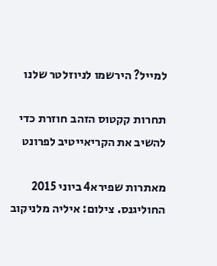למייל? הירשמו לניוזלטר שלנו

תחרות קקטוס הזהב חוזרת כדי להשיב את הקריאייטיב לפרונט

מאתרות שפירא4 ביוני 2015
החוליגנס. צילום: איליה מלניקוב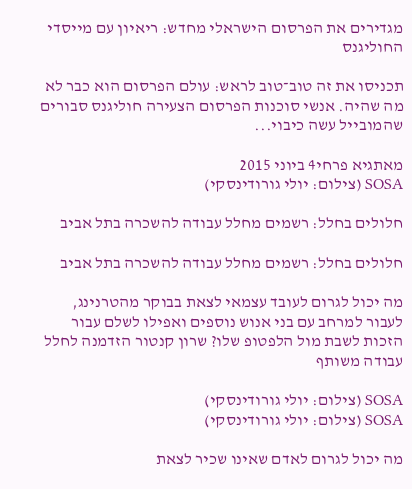מגדירים את הפרסום הישראלי מחדש: ריאיון עם מייסדי החוליגנס

תכניסו את זה טוב־טוב לראש: עולם הפרסום הוא כבר לא מה שהיה. אנשי סוכנות הפרסום הצעירה חוליגנס סבורים שהמובייל עשה כיבוי...

מאתגיא פרחי4 ביוני 2015
SOSA (צילום: יולי גורודינסקי)

חלולים בחלל: רשמים מחלל עבודה להשכרה בתל אביב

חלולים בחלל: רשמים מחלל עבודה להשכרה בתל אביב

מה יכול לגרום לעובד עצמאי לצאת בבוקר מהטרנינג, לעבור למרחב עם בני אנוש נוספים ואפילו לשלם עבור הזכות לשבת מול הלפטופ שלו? שרון קנטור הזדמנה לחלל עבודה משותף

SOSA (צילום: יולי גורודינסקי)
SOSA (צילום: יולי גורודינסקי)

מה יכול לגרום לאדם שאינו שכיר לצאת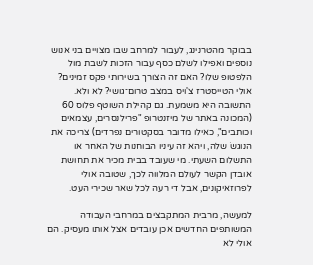בבוקר מהטרנינג, לעבור למרחב שבו מצויים בני אנוש נוספים ואפילו לשלם כסף עבור הזכות לשבת מול הלפטופ שלו? האם זה הצורך בשירותי פקס זמינים? אולי הטייסטרז צ'ויס במצב טרום־גושי? לא ולא. התשובה היא משמעת. גם קהילת השוטף פלוס 60 (המכונה באתר של מיזנטרופ "פרילנסרים, עצמאים וכותבים", כאילו מדובר בסקטורים נפרדים) צריכה את הנוגשׂ שלה, ויהא זה עיניו הבוחנות של האחר או התשלום השעתי. מי שעובד בבית מכיר את תחושת אובדן הקשר לעולם המלווה לכך, שטובה אולי לפרוזאיקונים, אבל די רעה לכל שאר שכירי העט.

למעשה, מרבית המתקבצים במרחבי העבודה המשותפים החדשים אכן עובדים אצל אותו מעסיק. הם אולי לא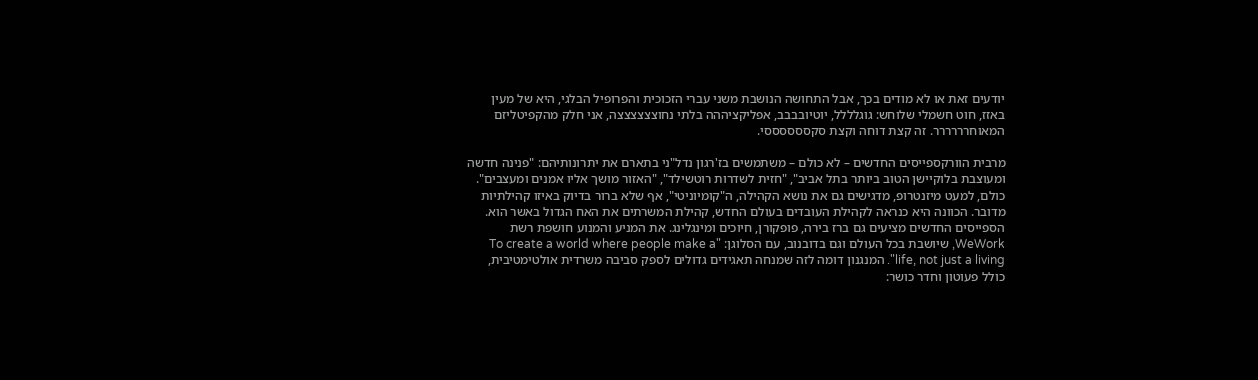יודעים זאת או לא מודים בכך, אבל התחושה הנושבת משני עברי הזכוכית והפרופיל הבלגי, היא של מעין באזז, חוט חשמלי שלוחש: גוגלללל, יוטיובבבב, אפליקציההה בלתי נחוצצצצצצה, אני חלק מהקפיטליזם המאוחרררררר. זה קצת דוחה וקצת סקססססססי.

מרבית הוורקספייסים החדשים – לא כולם – משתמשים בז'רגון נדל"ני בתארם את יתרונותיהם: "פנינה חדשה ומעוצבת בלוקיישן הטוב ביותר בתל אביב", "חזית לשדרות רוטשילד", "האזור מושך אליו אמנים ומעצבים". כולם, למעט מיזנטרופ, מדגישים גם את נושא הקהילה, ה"קומיוניטי", אף שלא ברור בדיוק באיזו קהילתיות מדובר. הכוונה היא כנראה לקהילת העובדים בעולם החדש, קהילת המשרתים את האח הגדול באשר הוא. הספייסים החדשים מציעים גם ברז בירה, פופקורן, חיוכים ומינגלינג. את המניע והמנוע חושפת רשת WeWork, שיושבת בכל העולם וגם בדובנוב, עם הסלוגן: "To create a world where people make a life, not just a living". המנגנון דומה לזה שמנחה תאגידים גדולים לספק סביבה משרדית אולטימטיבית, כולל פעוטון וחדר כושר: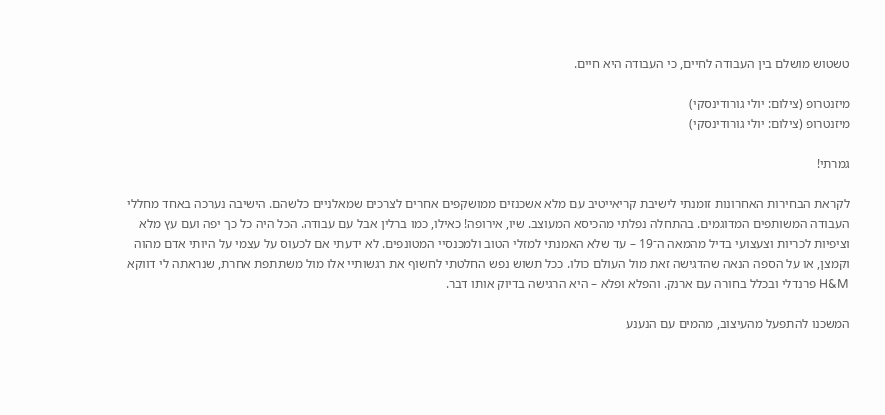טשטוש מושלם בין העבודה לחיים, כי העבודה היא חיים.

מיזנטרופ (צילום: יולי גורודינסקי)
מיזנטרופ (צילום: יולי גורודינסקי)

גמרתי!

לקראת הבחירות האחרונות זומנתי לישיבת קריאייטיב עם מלא אשכנזים ממושקפים אחרים לצרכים שמאלניים כלשהם. הישיבה נערכה באחד מחללי העבודה המשותפים המדוגמים. בהתחלה נפלתי מהכיסא המעוצב. שיו, אירופה! כאילו, כמו ברלין אבל עם עבודה. הכל היה כל כך יפה ועם עץ מלא וציפיות לכריות וצעצועי בדיל מהמאה ה־19 – עד שלא האמנתי למזלי הטוב ולמכנסיי המטונפים. לא ידעתי אם לכעוס על עצמי על היותי אדם מהוה וקמצן, או על הספה הנאה שהדגישה זאת מול העולם כולו. ככל תשוש נפש החלטתי לחשוף את רגשותיי אלו מול משתתפת אחרת, שנראתה לי דווקא H&M פרנדלי ובכלל בחורה עם ארנק. והפלא ופלא – היא הרגישה בדיוק אותו דבר.

המשכנו להתפעל מהעיצוב, מהמים עם הנענע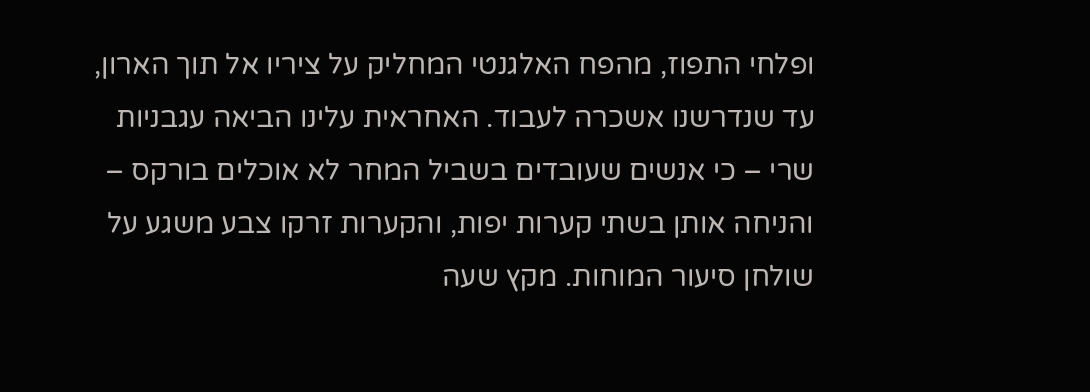ופלחי התפוז, מהפח האלגנטי המחליק על ציריו אל תוך הארון, עד שנדרשנו אשכרה לעבוד. האחראית עלינו הביאה עגבניות שרי – כי אנשים שעובדים בשביל המחר לא אוכלים בורקס – והניחה אותן בשתי קערות יפות, והקערות זרקו צבע משגע על שולחן סיעור המוחות. מקץ שעה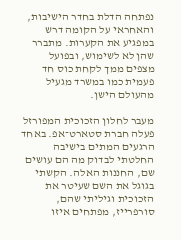נפתחה הדלת בחדר הישיבות, והאחראי על הקומה דרש במפגיע את הקערות. מתברר שהן לא לשימוש, ובפועל מצפים ממך לקחת כוס חד פעמית כמו במשרד מגעיל מהעולם הישן.

מעבר לחלון הזכוכית המפורזל פעלה חברת סטארט־אפ. באחד הרגעים המתים בישיבה החלטתי לבדוק מה הם עושים שם, החננות האלה. הקשתי בגוגל את השם שעיטר את הזכוכית וגיליתי שהם, סורפרייז, מפתחים איזו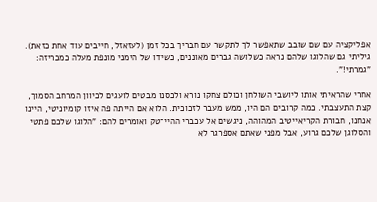אפליקציה עם שם שובב שתאפשר לך לתקשר עם חבריך בכל זמן (לעזאזל, חייבים עוד אחת כזאת). גיליתי גם שהלוגו שלהם נראה כשלושה גברים מאוננים, כשידו של הימני מונפת מעלה כמכריזה: "גמרתי!".

אחרי שהראיתי אותו ליושבי השולחן וכולם צחקו נורא ולכסנו מבטים לועגים לכיוון המרחב הסמוך, קצת התעצבתי. כמה קרובים הם היו, ממש מעבר לזכוכית. הלוא אם הייתה פה איזו קומיוניטי, היינו אנחנו, חבורת הקריאייטיב המהוהה, ניגשים אל עכברי ההיי־טק ואומרים להם: "הלוגו שלכם פתטי והסלוגן שלכם גרוע, אבל מפני שאתם אספרגר לא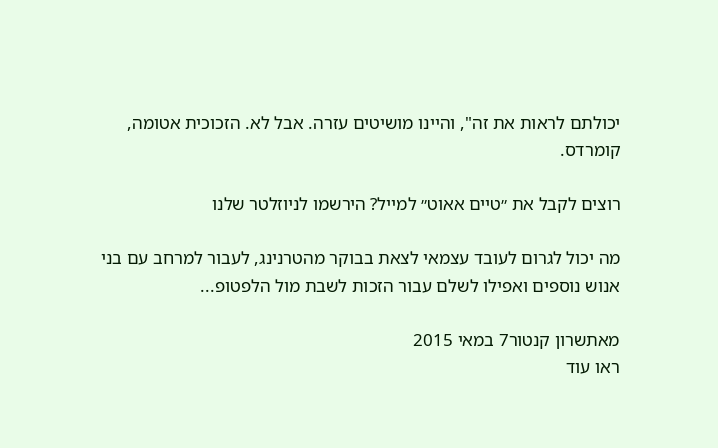יכולתם לראות את זה", והיינו מושיטים עזרה. אבל לא. הזכוכית אטומה, קומרדס.

רוצים לקבל את ״טיים אאוט״ למייל? הירשמו לניוזלטר שלנו

מה יכול לגרום לעובד עצמאי לצאת בבוקר מהטרנינג, לעבור למרחב עם בני אנוש נוספים ואפילו לשלם עבור הזכות לשבת מול הלפטופ...

מאתשרון קנטור7 במאי 2015
ראו עוד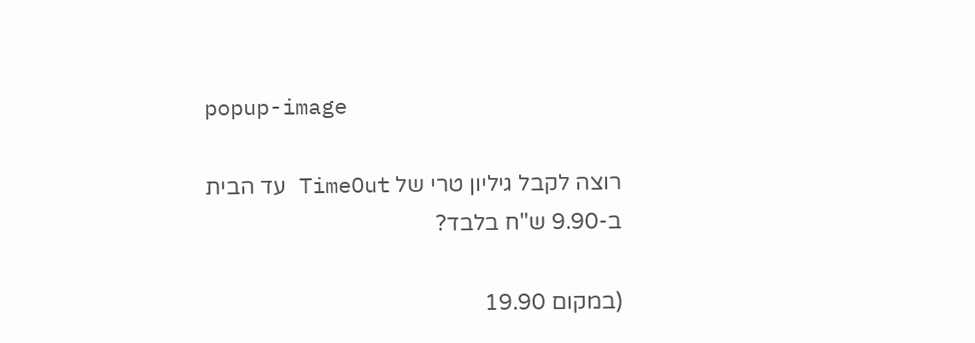popup-image

רוצה לקבל גיליון טרי של TimeOut עד הבית ב-9.90 ש"ח בלבד?

(במקום 19.90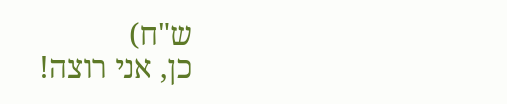ש"ח)
כן, אני רוצה!